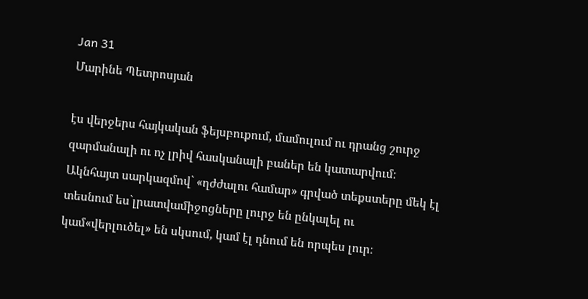Jan 31
Մարինե Պետրոսյան

էս վերջերս հայկական ֆեյսբուքում, մամուլում ու դրանց շուրջ զարմանալի ու ոչ լրիվ հասկանալի բաներ են կատարվում։ Ակնհայտ սարկազմով` «ղժժալու համար» գրված տեքստերը մեկ էլ տեսնում ես`լրատվամիջոցները լուրջ են ընկալել ու կամ«վերլուծել» են սկսում, կամ էլ դնում են որպես լուր։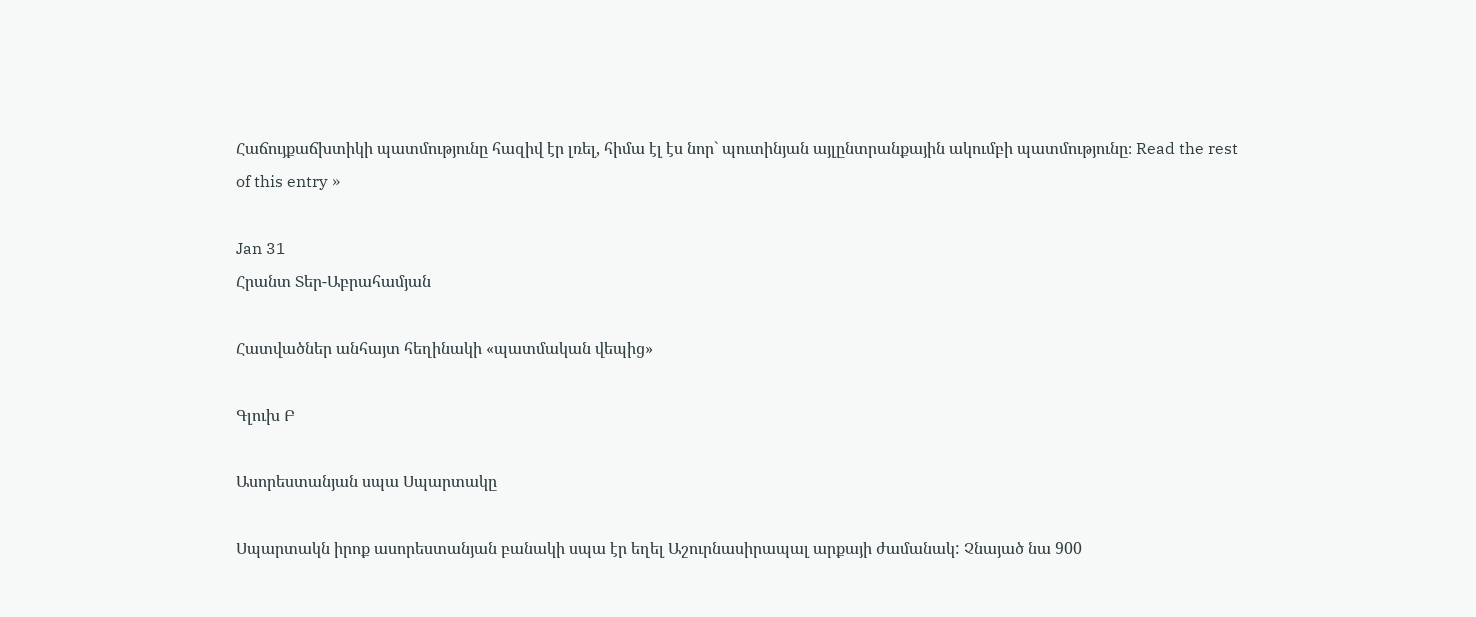Հաճույքաճխտիկի պատմությունը հազիվ էր լռել, հիմա էլ էս նոր` պուտինյան այլընտրանքային ակումբի պատմությունը։ Read the rest of this entry »

Jan 31
Հրանտ Տեր-Աբրահամյան

Հատվածներ անհայտ հեղինակի «պատմական վեպից»

Գլուխ Բ

Ասորեստանյան սպա Սպարտակը

Սպարտակն իրոք ասորեստանյան բանակի սպա էր եղել Աշուրնասիրապալ արքայի ժամանակ: Չնայած նա 900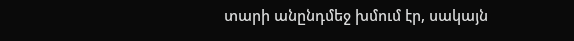տարի անընդմեջ խմում էր, սակայն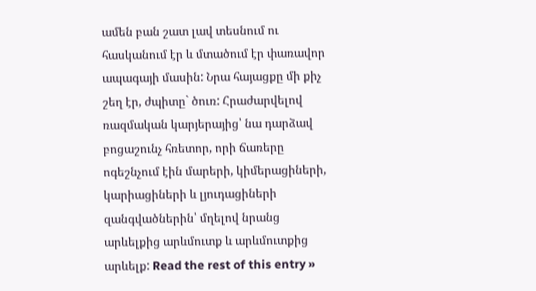ամեն բան շատ լավ տեսնում ու հասկանում էր և մտածում էր փառավոր ապագայի մասին: Նրա հայացքը մի քիչ շեղ էր, ժպիտը` ծուռ: Հրաժարվելով ռազմական կարյերայից՝ նա դարձավ բոցաշունչ հռետոր, որի ճառերը ոգեշնչում էին մարերի, կիմերացիների, կարիացիների և լյուդացիների զանգվածներին՝ մղելով նրանց արևելքից արևմուտք և արևմուտքից արևելք: Read the rest of this entry »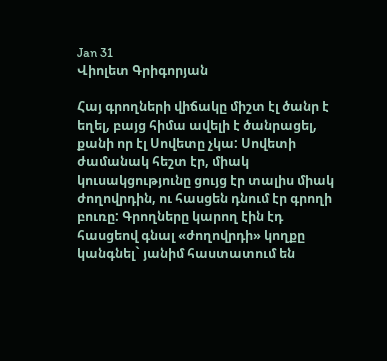Jan 31
Վիոլետ Գրիգորյան

Հայ գրողների վիճակը միշտ էլ ծանր է եղել, բայց հիմա ավելի է ծանրացել, քանի որ էլ Սովետը չկա: Սովետի ժամանակ հեշտ էր, միակ կուսակցությունը ցույց էր տալիս միակ ժողովրդին, ու հասցեն դնում էր գրողի բուռը: Գրողները կարող էին էդ հասցեով գնալ «ժողովրդի» կողքը կանգնել` յանիմ հաստատում են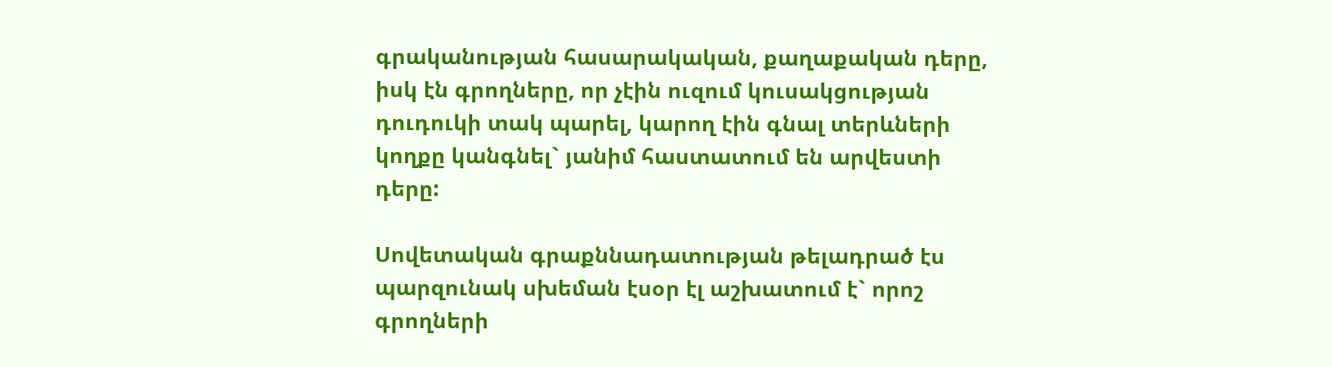գրականության հասարակական, քաղաքական դերը, իսկ էն գրողները, որ չէին ուզում կուսակցության դուդուկի տակ պարել, կարող էին գնալ տերևների կողքը կանգնել` յանիմ հաստատում են արվեստի դերը:

Սովետական գրաքննադատության թելադրած էս պարզունակ սխեման էսօր էլ աշխատում է` որոշ գրողների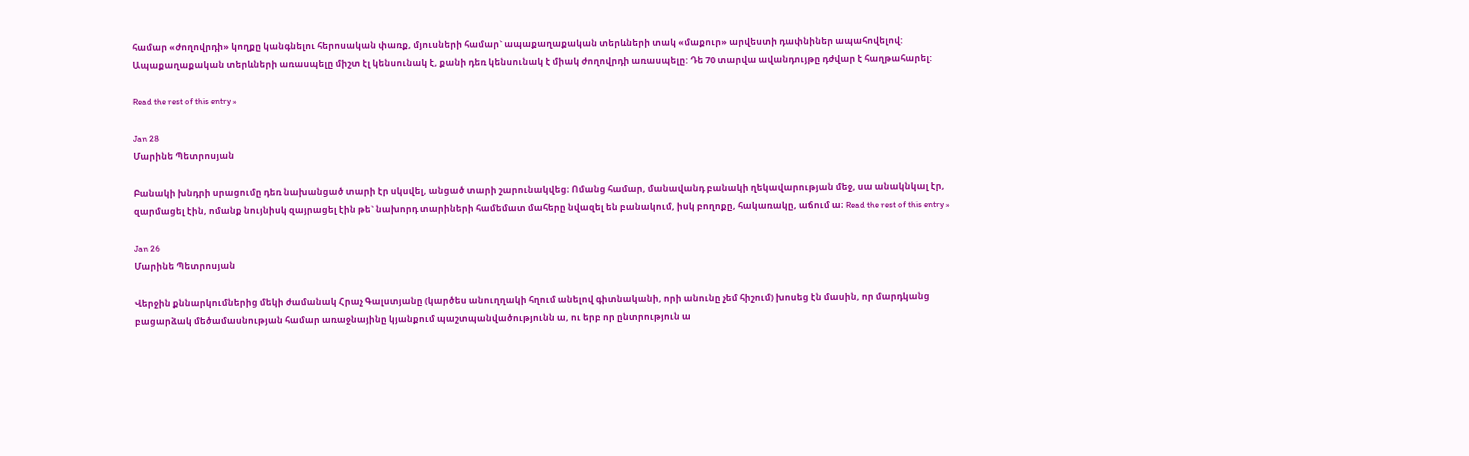համար «ժողովրդի» կողքը կանգնելու հերոսական փառք, մյուսների համար` ապաքաղաքական տերևների տակ «մաքուր» արվեստի դափնիներ ապահովելով: Ապաքաղաքական տերևների առասպելը միշտ էլ կենսունակ է, քանի դեռ կենսունակ է միակ ժողովրդի առասպելը: Դե 70 տարվա ավանդույթը դժվար է հաղթահարել:

Read the rest of this entry »

Jan 28
Մարինե Պետրոսյան

Բանակի խնդրի սրացումը դեռ նախանցած տարի էր սկսվել, անցած տարի շարունակվեց։ Ոմանց համար, մանավանդ բանակի ղեկավարության մեջ, սա անակնկալ էր, զարմացել էին, ոմանք նույնիսկ զայրացել էին թե` նախորդ տարիների համեմատ մահերը նվազել են բանակում, իսկ բողոքը, հակառակը, աճում ա։ Read the rest of this entry »

Jan 26
Մարինե Պետրոսյան

Վերջին քննարկումներից մեկի ժամանակ Հրաչ Գալստյանը (կարծես անուղղակի հղում անելով գիտնականի, որի անունը չեմ հիշում) խոսեց էն մասին, որ մարդկանց բացարձակ մեծամասնության համար առաջնայինը կյանքում պաշտպանվածությունն ա, ու երբ որ ընտրություն ա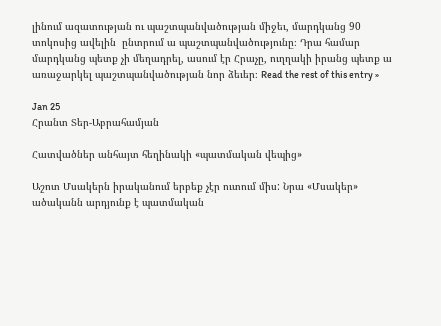լինում ազատության ու պաշտպանվածության միջեւ, մարդկանց 90 տոկոսից ավելին  ընտրում ա պաշտպանվածությունը։ Դրա համար մարդկանց պետք չի մեղադրել, ասում էր Հրաչը, ուղղակի իրանց պետք ա առաջարկել պաշտպանվածության նոր ձեւեր։ Read the rest of this entry »

Jan 25
Հրանտ Տեր-Աբրահամյան

Հատվածներ անհայտ հեղինակի «պատմական վեպից»

Աշոտ Մսակերն իրականում երբեք չէր ուտում միս: Նրա «Մսակեր» ածականն արդյունք է պատմական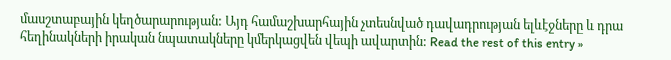մասշտաբային կեղծարարության: Այդ համաշխարհային չտեսնված դավադրության ելևէջները և դրա հեղինակների իրական նպատակները կմերկացվեն վեպի ավարտին: Read the rest of this entry »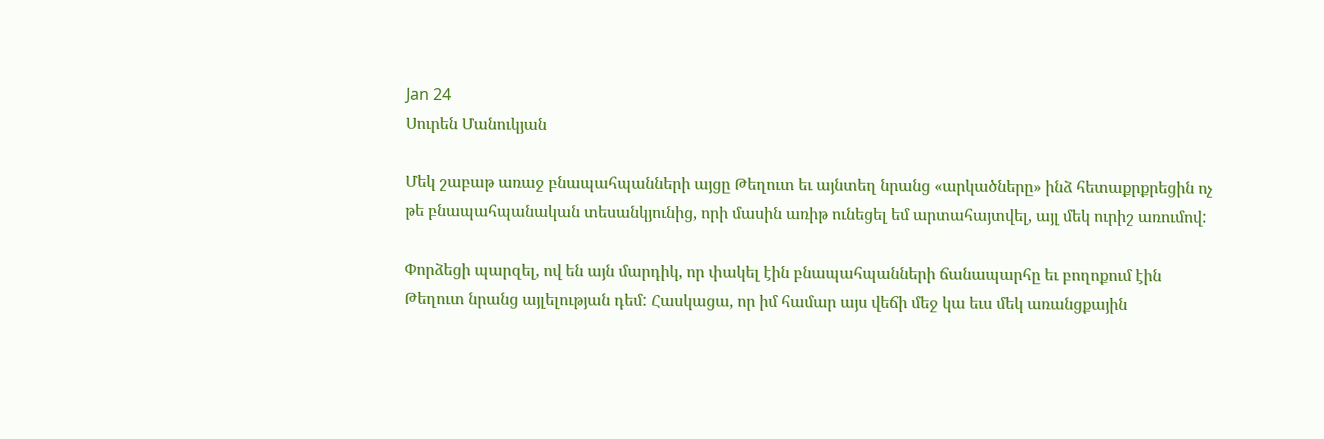Jan 24
Սուրեն Մանուկյան

Մեկ շաբաթ առաջ բնապահպանների այցը Թեղուտ եւ այնտեղ նրանց «արկածները» ինձ հետաքրքրեցին ոչ թե բնապահպանական տեսանկյունից, որի մասին առիթ ունեցել եմ արտահայտվել, այլ մեկ ուրիշ առումով:

Փորձեցի պարզել, ով են այն մարդիկ, որ փակել էին բնապահպանների ճանապարհը եւ բողոքում էին Թեղուտ նրանց այլելության դեմ: Հասկացա, որ իմ համար այս վեճի մեջ կա եւս մեկ առանցքային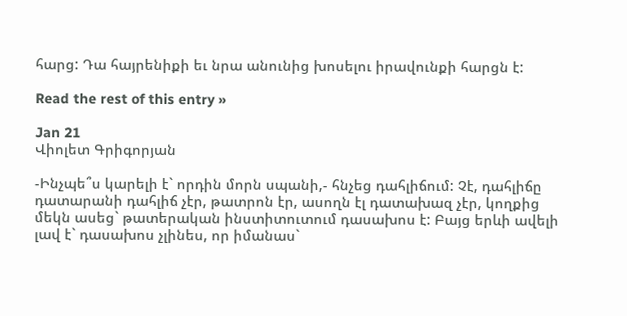հարց: Դա հայրենիքի եւ նրա անունից խոսելու իրավունքի հարցն է:

Read the rest of this entry »

Jan 21
Վիոլետ Գրիգորյան

-Ինչպե՞ս կարելի է` որդին մորն սպանի,- հնչեց դահլիճում: Չէ, դահլիճը դատարանի դահլիճ չէր, թատրոն էր, ասողն էլ դատախազ չէր, կողքից մեկն ասեց` թատերական ինստիտուտում դասախոս է: Բայց երևի ավելի լավ է` դասախոս չլինես, որ իմանաս`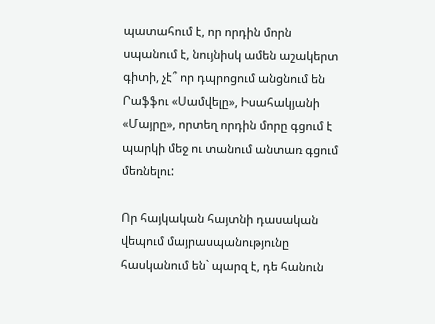պատահում է, որ որդին մորն սպանում է, նույնիսկ ամեն աշակերտ գիտի, չէ՞ որ դպրոցում անցնում են Րաֆֆու «Սամվելը», Իսահակյանի «Մայրը», որտեղ որդին մորը գցում է պարկի մեջ ու տանում անտառ գցում մեռնելու:

Որ հայկական հայտնի դասական վեպում մայրասպանությունը հասկանում են` պարզ է, դե հանուն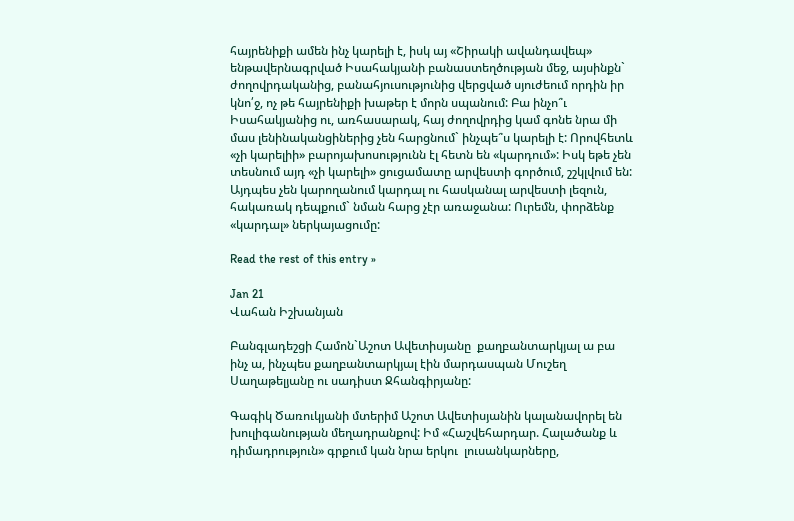հայրենիքի ամեն ինչ կարելի է, իսկ այ «Շիրակի ավանդավեպ» ենթավերնագրված Իսահակյանի բանաստեղծության մեջ, այսինքն` ժողովրդականից, բանահյուսությունից վերցված սյուժեում որդին իր կնո՛ջ, ոչ թե հայրենիքի խաթեր է մորն սպանում: Բա ինչո՞ւ Իսահակյանից ու, առհասարակ, հայ ժողովրդից կամ գոնե նրա մի մաս լենինականցիներից չեն հարցնում` ինչպե՞ս կարելի է: Որովհետև «չի կարելիի» բարոյախոսությունն էլ հետն են «կարդում»: Իսկ եթե չեն տեսնում այդ «չի կարելի» ցուցամատը արվեստի գործում, շշկլվում են: Այդպես չեն կարողանում կարդալ ու հասկանալ արվեստի լեզուն, հակառակ դեպքում` նման հարց չէր առաջանա: Ուրեմն, փորձենք «կարդալ» ներկայացումը:

Read the rest of this entry »

Jan 21
Վահան Իշխանյան

Բանգլադեշցի Համոն`Աշոտ Ավետիսյանը  քաղբանտարկյալ ա բա ինչ ա, ինչպես քաղբանտարկյալ էին մարդասպան Մուշեղ Սաղաթելյանը ու սադիստ Ջհանգիրյանը:

Գագիկ Ծառուկյանի մտերիմ Աշոտ Ավետիսյանին կալանավորել են խուլիգանության մեղադրանքով: Իմ «Հաշվեհարդար. Հալածանք և դիմադրություն» գրքում կան նրա երկու  լուսանկարները,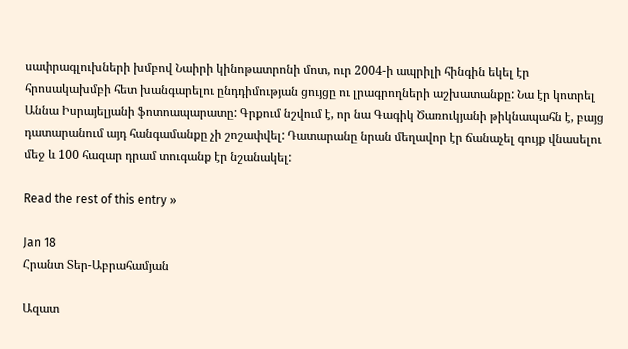սափրագլուխների խմբով Նաիրի կինոթատրոնի մոտ, ուր 2004-ի ապրիլի հինգին եկել էր հրոսակախմբի հետ խանգարելու ընդդիմության ցույցը ու լրագրողների աշխատանքը: Նա էր կոտրել Աննա Իսրայելյանի ֆոտոապարատը: Գրքում նշվում է, որ նա Գագիկ Ծառուկյանի թիկնապահն է, բայց դատարանում այդ հանգամանքը չի շոշափվել: Դատարանը նրան մեղավոր էր ճանաչել գույք վնասելու մեջ և 100 հազար դրամ տուգանք էր նշանակել:

Read the rest of this entry »

Jan 18
Հրանտ Տեր-Աբրահամյան

Ազատ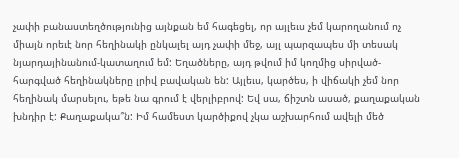չափի բանաստեղծությունից այնքան եմ հագեցել, որ այլեւս չեմ կարողանում ոչ միայն որեւէ նոր հեղինակի ընկալել այդ չափի մեջ, այլ պարզապես մի տեսակ նյարդայինանում-կատաղում եմ: Եղածները, այդ թվում իմ կողմից սիրված-հարգված հեղինակները լրիվ բավական են: Այլեւս, կարծես, ի վիճակի չեմ նոր հեղինակ մարսելու, եթե նա գրում է վերլիբրով: Եվ սա, ճիշտն ասած, քաղաքական խնդիր է: Քաղաքակա՞ն: Իմ համեստ կարծիքով չկա աշխարհում ավելի մեծ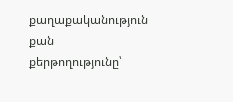քաղաքականություն քան քերթողությունը՝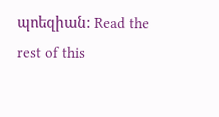պոեզիան: Read the rest of this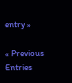entry »

« Previous Entries